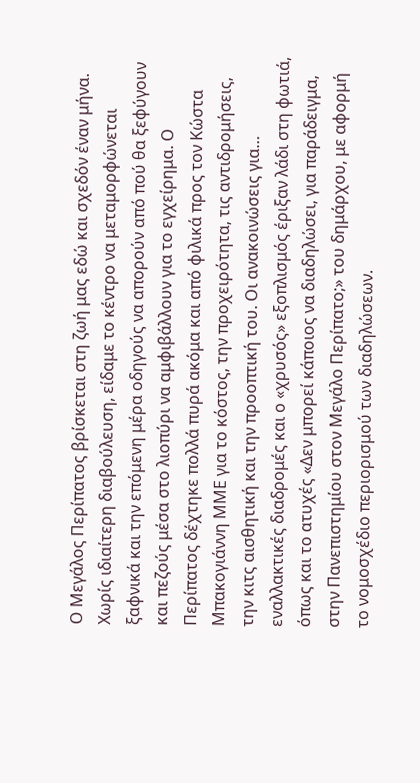Ο Μεγάλος Περίπατος βρίσκεται στη ζωή μας εδώ και σχεδόν έναν μήνα. Χωρίς ιδιαίτερη διαβούλευση, είδαμε το κέντρο να μεταμορφώνεται ξαφνικά και την επόμενη μέρα οδηγούς να απορούν από πού θα ξεφύγουν και πεζούς μέσα στο λιοπύρι να αμφιβάλλουν για το εγχείρημα. Ο Περίπατος δέχτηκε πολλά πυρά ακόμα και από φιλικά προς τον Κώστα Μπακογιάννη ΜΜΕ για το κόστος, την προχειρότητα, τις αντιδρομήσεις, την κιτς αισθητική και την προοπτική του. Οι ανακοινώσεις για… εναλλακτικές διαδρομές και ο «χρυσός» εξοπλισμός έριξαν λάδι στη φωτιά, όπως και το ατυχές «Δεν μπορεί κάποιος να διαδηλώσει, για παράδειγμα, στην Πανεπιστημίου στον Μεγάλο Περίπατο;» του δημάρχου, με αφορμή το νομοσχέδιο περιορισμού των διαδηλώσεων.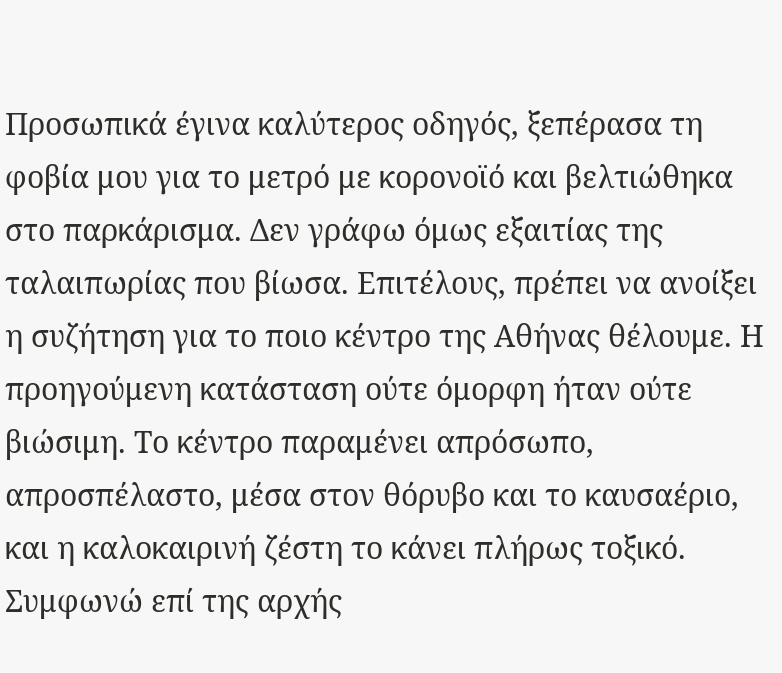Προσωπικά έγινα καλύτερος οδηγός, ξεπέρασα τη φοβία μου για το μετρό με κορονοϊό και βελτιώθηκα στο παρκάρισμα. Δεν γράφω όμως εξαιτίας της ταλαιπωρίας που βίωσα. Επιτέλους, πρέπει να ανοίξει η συζήτηση για το ποιο κέντρο της Αθήνας θέλουμε. Η προηγούμενη κατάσταση ούτε όμορφη ήταν ούτε βιώσιμη. Το κέντρο παραμένει απρόσωπο, απροσπέλαστο, μέσα στον θόρυβο και το καυσαέριο, και η καλοκαιρινή ζέστη το κάνει πλήρως τοξικό. Συμφωνώ επί της αρχής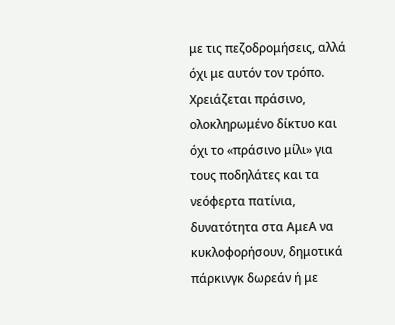με τις πεζοδρομήσεις, αλλά όχι με αυτόν τον τρόπο. Χρειάζεται πράσινο, ολοκληρωμένο δίκτυο και όχι το «πράσινο μίλι» για τους ποδηλάτες και τα νεόφερτα πατίνια, δυνατότητα στα ΑμεΑ να κυκλοφορήσουν, δημοτικά πάρκινγκ δωρεάν ή με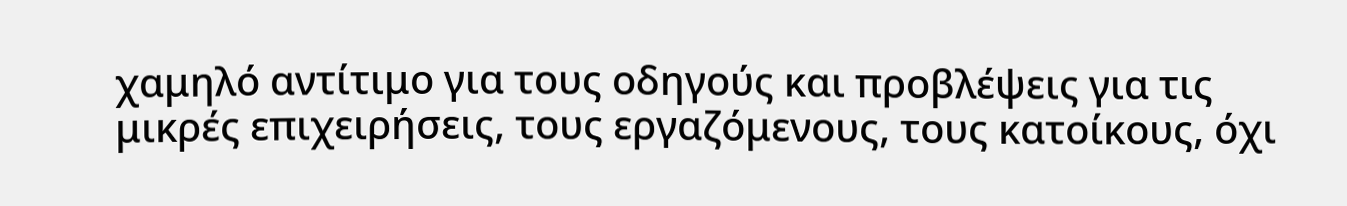χαμηλό αντίτιμο για τους οδηγούς και προβλέψεις για τις μικρές επιχειρήσεις, τους εργαζόμενους, τους κατοίκους, όχι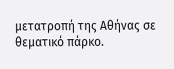μετατροπή της Αθήνας σε θεματικό πάρκο.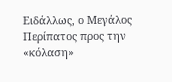Ειδάλλως, ο Μεγάλος Περίπατος προς την «κόλαση»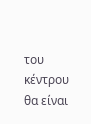του κέντρου θα είναι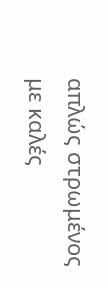απλώς στρωμένος με καλές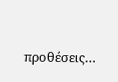προθέσεις…